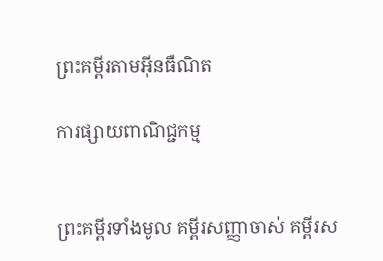ព្រះគម្ពីរតាមអ៊ីនធឺណិត

ការផ្សាយពាណិជ្ជកម្ម


ព្រះគម្ពីរទាំងមូល គម្ពីរសញ្ញាចាស់ គម្ពីរស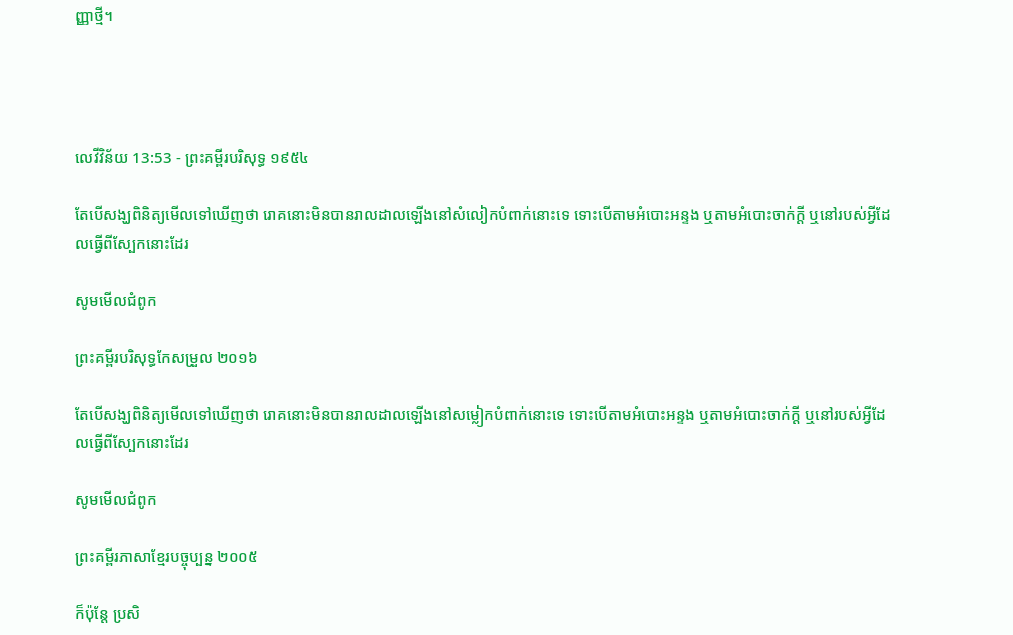ញ្ញាថ្មី។




លេវី‌វិន័យ 13:53 - ព្រះគម្ពីរបរិសុទ្ធ ១៩៥៤

តែបើសង្ឃពិនិត្យមើលទៅឃើញថា រោគនោះមិនបានរាល‌ដាលឡើងនៅសំលៀក‌បំពាក់នោះទេ ទោះបើតាមអំបោះអន្ទង ឬតាមអំបោះចាក់ក្តី ឬនៅរបស់អ្វីដែលធ្វើពីស្បែកនោះដែរ

សូមមើលជំពូក

ព្រះគម្ពីរបរិសុទ្ធកែសម្រួល ២០១៦

តែបើសង្ឃពិនិត្យមើលទៅឃើញថា រោគនោះមិនបានរាល‌ដាលឡើងនៅសម្លៀក‌បំពាក់នោះទេ ទោះបើតាមអំបោះអន្ទង ឬតាមអំបោះចាក់ក្តី ឬនៅរបស់អ្វីដែលធ្វើពីស្បែកនោះដែរ

សូមមើលជំពូក

ព្រះគម្ពីរភាសាខ្មែរបច្ចុប្បន្ន ២០០៥

ក៏ប៉ុន្តែ ប្រសិ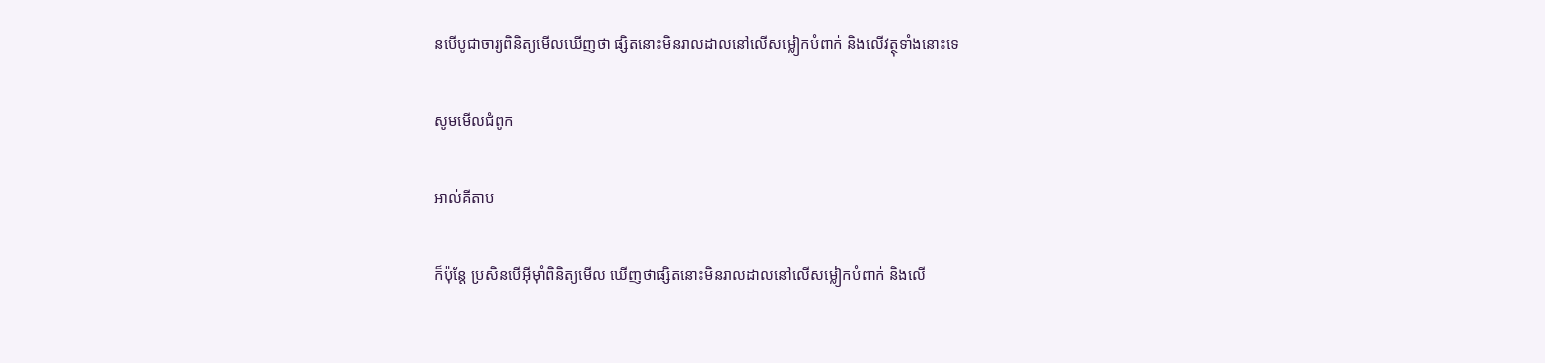នបើបូជា‌ចារ្យពិនិត្យមើលឃើញថា ផ្សិតនោះមិនរាល‌ដាលនៅលើសម្លៀក‌បំពាក់ និងលើវត្ថុទាំងនោះទេ

សូមមើលជំពូក

អាល់គីតាប

ក៏ប៉ុន្តែ ប្រសិនបើអ៊ីមុាំពិនិត្យមើល ឃើញថាផ្សិតនោះមិនរាលដាលនៅលើសម្លៀកបំពាក់ និងលើ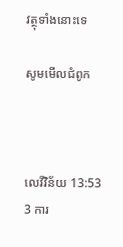វត្ថុទាំងនោះទេ

សូមមើលជំពូក



លេវី‌វិន័យ 13:53
3 ការ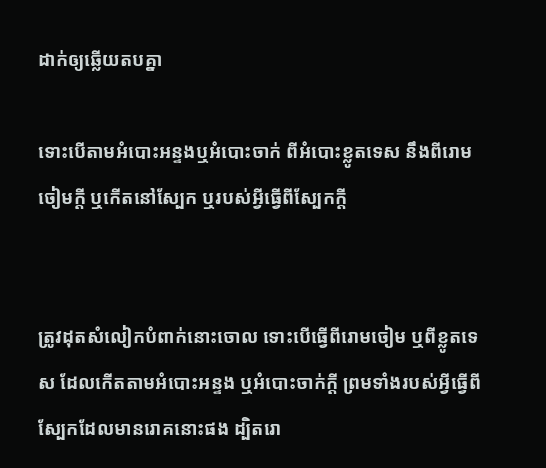ដាក់ឲ្យឆ្លើយតបគ្នា

ទោះបើតាមអំបោះអន្ទងឬអំបោះចាក់ ពីអំបោះខ្លូត‌ទេស នឹងពីរោមចៀមក្តី ឬកើតនៅស្បែក ឬរបស់អ្វីធ្វើពីស្បែកក្តី


ត្រូវដុតសំលៀក‌បំពាក់នោះចោល ទោះបើធ្វើពីរោមចៀម ឬពីខ្លូត‌ទេស ដែលកើតតាមអំបោះអន្ទង ឬអំបោះចាក់ក្តី ព្រមទាំងរបស់អ្វីធ្វើពីស្បែកដែលមានរោគនោះផង ដ្បិតរោ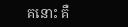គនោះ គឺ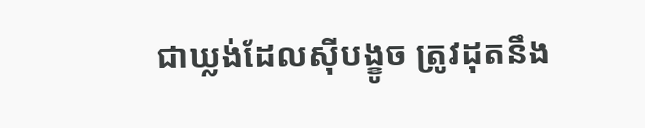ជាឃ្លង់ដែលស៊ីបង្ខូច ត្រូវដុតនឹង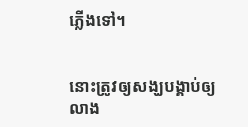ភ្លើងទៅ។


នោះត្រូវឲ្យសង្ឃបង្គាប់ឲ្យលាង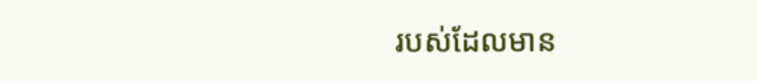របស់ដែលមាន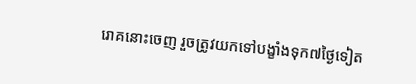រោគនោះចេញ រួចត្រូវយកទៅបង្ខាំងទុក៧ថ្ងៃទៀត